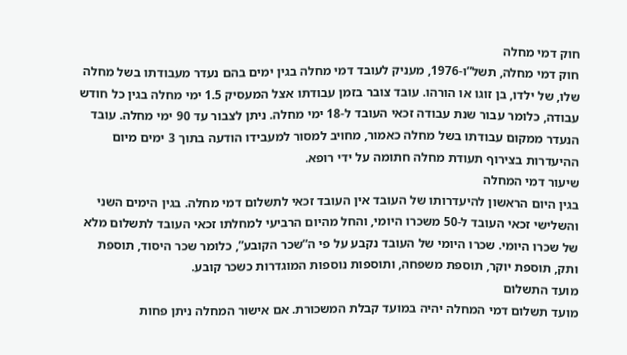חוק דמי מחלה
חוק דמי מחלה, תשל”ו-1976, מעניק לעובד דמי מחלה בגין ימים בהם נעדר מעבודתו בשל מחלה שלו, של ילדו, בן זוגו או הורהו. עובד צובר בזמן עבודתו אצל המעסיק 1.5 ימי מחלה בגין כל חודש עבודה, כלומר עבור שנת עבודה זכאי העובד ל-18 ימי מחלה. ניתן לצבור עד 90 ימי מחלה. עובד הנעדר ממקום עבודתו בשל מחלה כאמור, מחויב למסור למעבידו הודעה בתוך 3 ימים מיום ההיעדרות בצירוף תעודת מחלה חתומה על ידי רופא.
שיעור דמי המחלה
בגין היום הראשון להיעדרותו של העובד אין העובד זכאי לתשלום דמי מחלה. בגין הימים השני והשלישי זכאי העובד ל-50 משכרו היומי, והחל מהיום הרביעי למחלתו זכאי העובד לתשלום מלא של שכרו היומי. שכרו היומי של העובד נקבע על פי ה”שכר הקובע”, כלומר שכר היסוד, תוספת ותק, תוספת יוקר, תוספת משפחה, ותוספות נוספות המוגדרות כשכר קובע.
מועד התשלום
מועד תשלום דמי המחלה יהיה במועד קבלת המשכורת. אם אישור המחלה ניתן פחות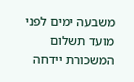משבעה ימים לפני מועד תשלום המשכורת יידחה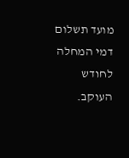מועד תשלום דמי המחלה לחודש העוקב.